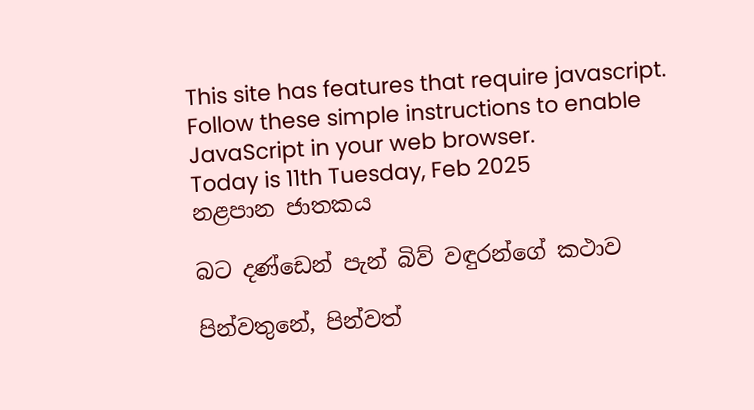This site has features that require javascript. Follow these simple instructions to enable JavaScript in your web browser.
Today is 11th Tuesday, Feb 2025
නළපාන ජාතකය

බට දණ්ඩෙන් පැන් බිව් වඳුරන්ගේ කථාව

පින්වතුනේ, පින්වත්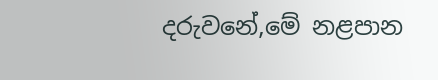දරුවනේ,මේ නළපාන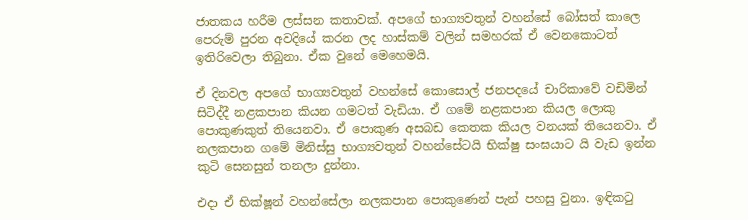ජාතකය හරීම ලස්සන කතාවක්. අපගේ භාග්‍යවතුන් වහන්සේ බෝසත් කාලෙ පෙරුම් පුරන අවදියේ කරන ලද හාස්කම් වලින් සමහරක් ඒ වෙනකොටත් ඉතිරිවෙලා තිබුනා. ඒක වුනේ මෙහෙමයි.

ඒ දිනවල අපගේ භාග්‍යවතුන් වහන්සේ කොසොල් ජනපදයේ චාරිකාවේ වඩිමින් සිටිද්දී නළකපාන කියන ගමටත් වැඩියා. ඒ ගමේ නළකපාන කියල ලොකු පොකුණකුත් තියෙනවා. ඒ පොකුණ අසබඩ කෙතක කියල වනයක් තියෙනවා. ඒ නලකපාන ගමේ මිනිස්සු භාග්‍යවතුන් වහන්සේටයි භික්ෂු සංඝයාට යි වැඩ ඉන්න කුටි සෙනසුන් තනලා දුන්නා.

එදා ඒ භික්ෂූන් වහන්සේලා නලකපාන පොකුණෙන් පැන් පහසු වුනා. ඉඳිකටු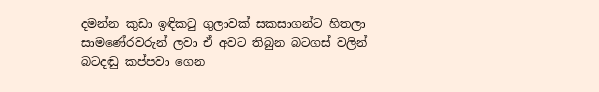දමන්න කුඩා ඉඳිකටු ගුලාවක් සකසාගන්ට හිතලා සාමණේරවරුන් ලවා ඒ අවට තිබුන බටගස් වලින් බටදඬු කප්පවා ගෙන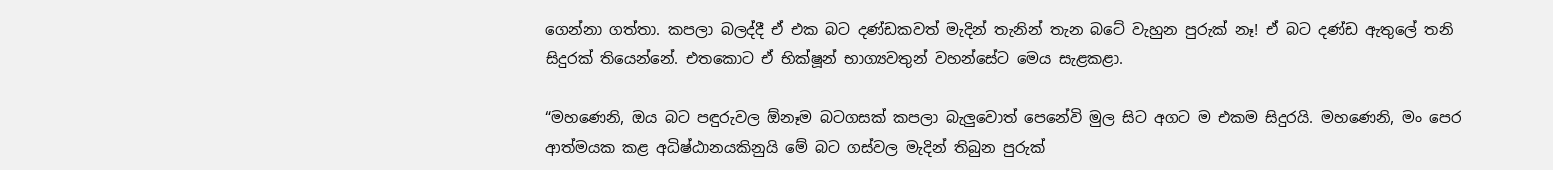ගෙන්නා ගත්තා. කපලා බලද්දී ඒ එක බට දණ්ඩකවත් මැදින් තැනින් තැන බටේ වැහුන පුරුක් නෑ! ඒ බට දණ්ඩ ඇතුලේ තනි සිදුරක් තියෙන්නේ. එතකොට ඒ භික්ෂූන් භාග්‍යවතුන් වහන්සේට මෙය සැළකළා.

“මහණෙනි, ඔය බට පඳුරුවල ඕනෑම බටගසක් කපලා බැලුවොත් පෙනේවි මුල සිට අගට ම එකම සිදුරයි. මහණෙනි, මං පෙර ආත්මයක කළ අධිෂ්ඨානයකිනුයි මේ බට ගස්වල මැදින් තිබුන පුරුක්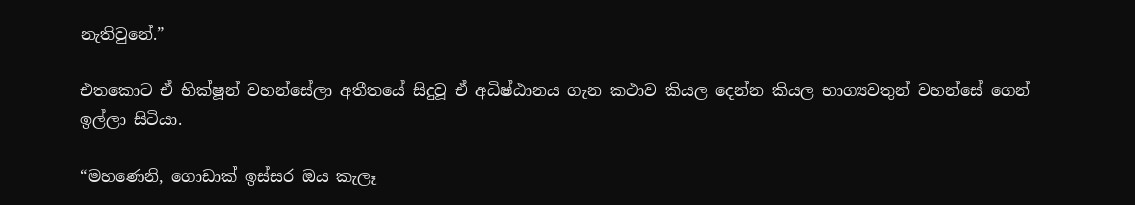නැතිවුනේ.”

එතකොට ඒ භික්ෂූන් වහන්සේලා අතීතයේ සිදුවූ ඒ අධිෂ්ඨානය ගැන කථාව කියල දෙන්න කියල භාග්‍යවතුන් වහන්සේ ගෙන් ඉල්ලා සිටියා.

“මහණෙනි, ගොඩාක් ඉස්සර ඔය කැලෑ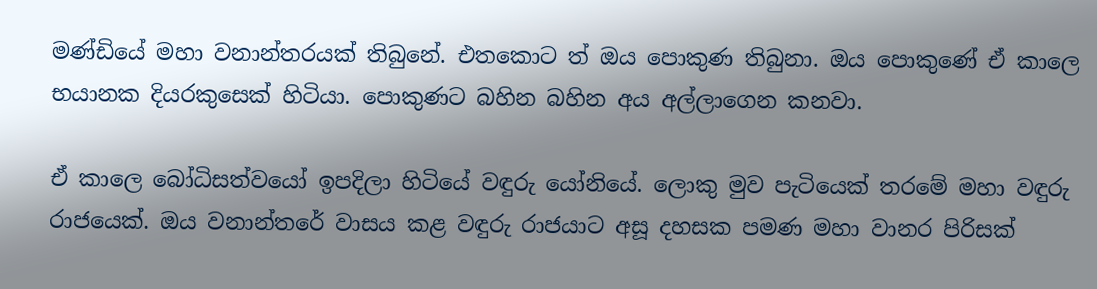මණ්ඩියේ මහා වනාන්තරයක් තිබුනේ. එතකොට ත් ඔය පොකුණ තිබුනා. ඔය පොකුණේ ඒ කාලෙ භයානක දියරකුසෙක් හිටියා. පොකුණට බහින බහින අය අල්ලාගෙන කනවා.

ඒ කාලෙ බෝධිසත්වයෝ ඉපදිලා හිටියේ වඳුරු යෝනියේ. ලොකු මුව පැටියෙක් තරමේ මහා වඳුරු රාජයෙක්. ඔය වනාන්තරේ වාසය කළ වඳුරු රාජයාට අසූ දහසක පමණ මහා වානර පිරිසක්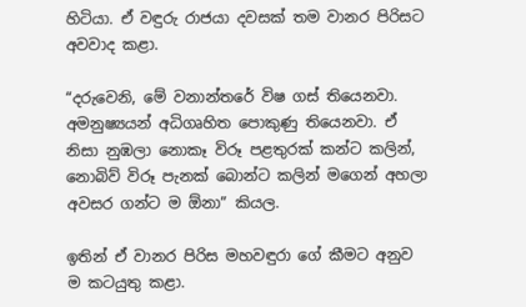හිටියා. ඒ වඳුරු රාජයා දවසක් තම වානර පිරිසට අවවාද කළා.

“දරුවෙනි, මේ වනාන්තරේ විෂ ගස් තියෙනවා. අමනුෂ්‍යයන් අධිගෘහිත පොකුණු තියෙනවා. ඒ නිසා නුඹලා නොකෑ විරූ පළතුරක් කන්ට කලින්, නොබිව් විරූ පැනක් බොන්ට කලින් මගෙන් අහලා අවසර ගන්ට ම ඕනා” කියල.

ඉතින් ඒ වානර පිරිස මහවඳුරා ගේ කීමට අනුව ම කටයුතු කළා.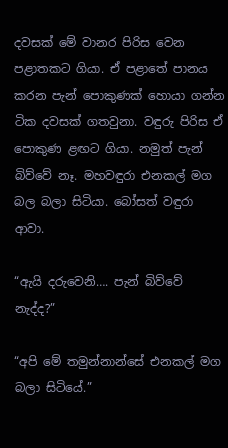දවසක් මේ වානර පිරිස වෙන පළාතකට ගියා. ඒ පළාතේ පානය කරන පැන් පොකුණක් හොයා ගන්න ටික දවසක් ගතවුනා. වඳුරු පිරිස ඒ පොකුණ ළඟට ගියා. නමුත් පැන් බිව්වේ නෑ. මහවඳුරා එනකල් මග බල බලා සිටියා. බෝසත් වඳුරා ආවා.

“ඇයි දරුවෙනි…. පැන් බිව්වේ නැද්ද?”

“අපි මේ තමුන්නාන්සේ එනකල් මග බලා සිටියේ.”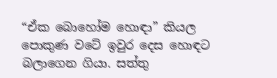“ඒක බොහෝම හොඳා” කියල පොකුණ වටේ ඉවුර දෙස හොඳට බලාගෙන ගියා. සත්තු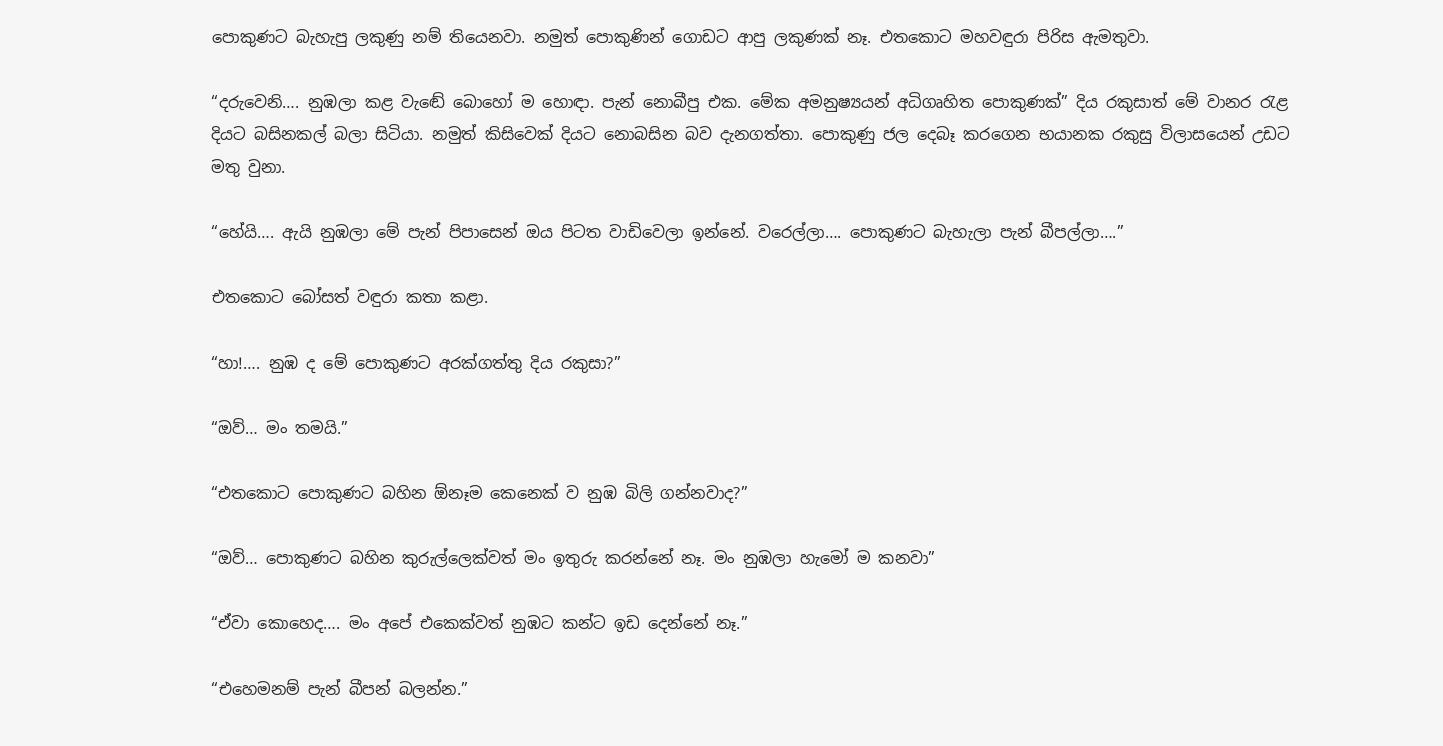පොකුණට බැහැපු ලකුණු නම් තියෙනවා. නමුත් පොකුණින් ගොඩට ආපු ලකුණක් නෑ. එතකොට මහවඳුරා පිරිස ඇමතුවා.

“දරුවෙනි…. නුඹලා කළ වැඬේ බොහෝ ම හොඳා. පැන් නොබීපු එක. මේක අමනුෂ්‍යයන් අධිගෘහිත පොකුණක්” දිය රකුසාත් මේ වානර රැළ දියට බසිනකල් බලා සිටියා. නමුත් කිසිවෙක් දියට නොබසින බව දැනගත්තා. පොකුණු ජල දෙබෑ කරගෙන භයානක රකුසු විලාසයෙන් උඩට මතු වුනා.

“හේයි…. ඇයි නුඹලා මේ පැන් පිපාසෙන් ඔය පිටත වාඩිවෙලා ඉන්නේ. වරෙල්ලා…. පොකුණට බැහැලා පැන් බීපල්ලා….”

එතකොට බෝසත් වඳුරා කතා කළා.

“හා!…. නුඹ ද මේ පොකුණට අරක්ගත්තු දිය රකුසා?”

“ඔව්… මං තමයි.”

“එතකොට පොකුණට බහින ඕනෑම කෙනෙක් ව නුඹ බිලි ගන්නවාද?”

“ඔව්… පොකුණට බහින කුරුල්ලෙක්වත් මං ඉතුරු කරන්නේ නෑ. මං නුඹලා හැමෝ ම කනවා”

“ඒවා කොහෙද…. මං අපේ එකෙක්වත් නුඹට කන්ට ඉඩ දෙන්නේ නෑ.”

“එහෙමනම් පැන් බීපන් බලන්න.”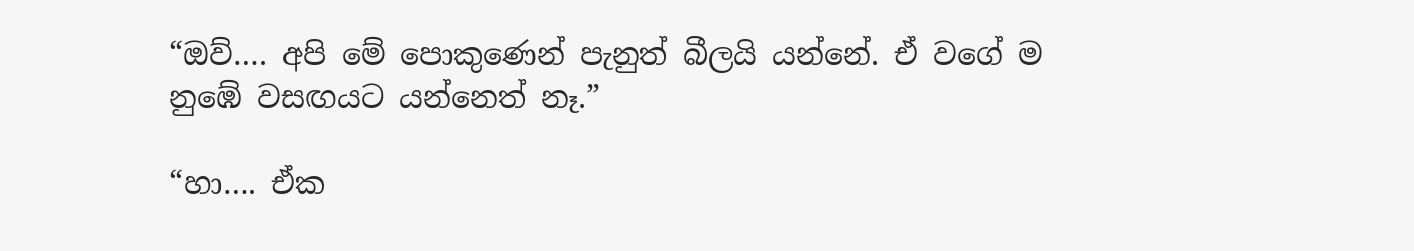“ඔව්…. අපි මේ පොකුණෙන් පැනුත් බීලයි යන්නේ. ඒ වගේ ම නුඹේ වසඟයට යන්නෙත් නෑ.”

“හා…. ඒක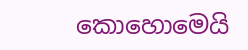කොහොමෙයි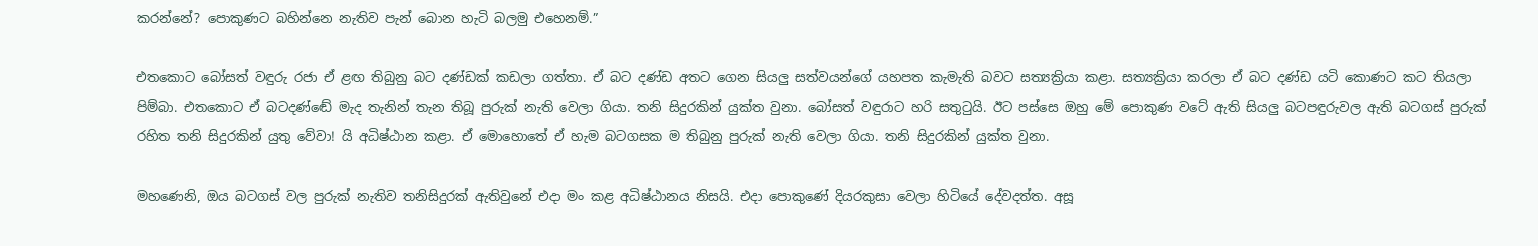කරන්නේ? පොකුණට බහින්නෙ නැතිව පැන් බොන හැටි බලමු එහෙනම්.”

එතකොට බෝසත් වඳුරු රජා ඒ ළඟ තිබුනු බට දණ්ඩක් කඩලා ගත්තා. ඒ බට දණ්ඩ අතට ගෙන සියලු සත්වයන්ගේ යහපත කැමැති බවට සත්‍යක්‍රියා කළා. සත්‍යක්‍රියා කරලා ඒ බට දණ්ඩ යටි කොණට කට තියලා පිම්බා. එතකොට ඒ බටදණ්ඬේ මැද තැනින් තැන තිබූ පුරුක් නැති වෙලා ගියා. තනි සිදුරකින් යුක්ත වුනා. බෝසත් වඳුරාට හරි සතුටුයි. ඊට පස්සෙ ඔහු මේ පොකුණ වටේ ඇති සියලු බටපඳුරුවල ඇති බටගස් පුරුක් රහිත තනි සිදුරකින් යුතු වේවා! යි අධිෂ්ඨාන කළා. ඒ මොහොතේ ඒ හැම බටගසක ම තිබුනු පුරුක් නැති වෙලා ගියා. තනි සිදුරකින් යුක්ත වුනා.

මහණෙනි, ඔය බටගස් වල පුරුක් නැතිව තනිසිදුරක් ඇතිවුනේ එදා මං කළ අධිෂ්ඨානය නිසයි. එදා පොකුණේ දියරකුසා වෙලා හිටියේ දේවදත්ත. අසූ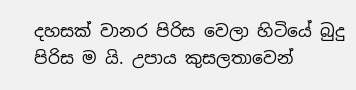දහසක් වානර පිරිස වෙලා හිටියේ බුදු පිරිස ම යි. උපාය කුසලතාවෙන්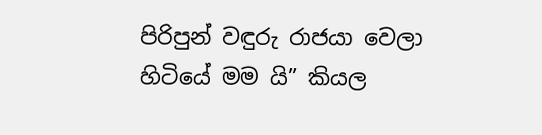පිරිපුන් වඳුරු රාජයා වෙලා හිටියේ මම යි” කියල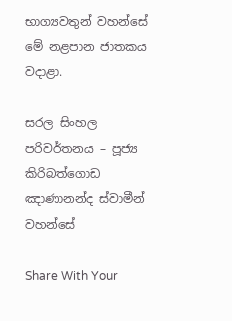භාග්‍යවතුන් වහන්සේ මේ නළපාන ජාතකය වදාළා.

සරල සිංහල පරිවර්තනය – පූජ්‍ය කිරිබත්ගොඩ ඤාණානන්ද ස්වාමීන් වහන්සේ

Share With Your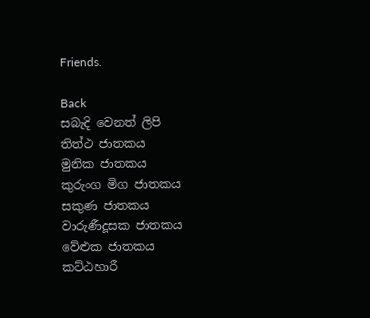Friends.

Back
සබැදි වෙනත් ලිපි
තිත්ථ ජාතකය
මුනික ජාතකය
කුරුංග මිග ජාතකය
සකුණ ජාතකය
වාරුණීදූසක ජාතකය
වේළුක ජාතකය
කට්ඨහාරී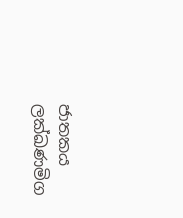ජාතකය
ලක්ඛණමිග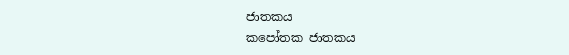ජාතකය
කපෝතක ජාතකය